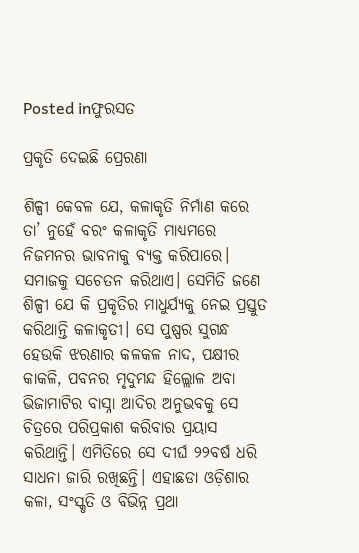Posted inଫୁରସତ

ପ୍ରକୃତି ଦେଇଛି ପ୍ରେରଣା

ଶିଳ୍ପୀ କେବଳ ଯେ, କଳାକୃତି ନିର୍ମାଣ କରେ ତା’ ନୁହେଁ ବରଂ କଳାକୃତି ମାଧ୍ୟମରେ ନିଜମନର ଭାବନାକୁ ବ୍ୟକ୍ତ କରିପାରେ। ସମାଜକୁ ସଚେତନ କରିଥାଏ। ସେମିତି ଜଣେ ଶିଳ୍ପୀ ଯେ କି ପ୍ରକୃତିର ମାଧୁର୍ଯ୍ୟକୁ ନେଇ ପ୍ରସ୍ତୁତ କରିଥାନ୍ତି କଳାକୃତୀ। ସେ ପୁଷ୍ପର ସୁଗନ୍ଧ ହେଉକି ଝରଣାର କଳକଳ ନାଦ, ପକ୍ଷୀର କାକଳି, ପବନର ମୃଦୁମନ୍ଦ ହିଲ୍ଲୋଳ ଅବା ଭିଜାମାଟିର ବାସ୍ନା ଆଦିର ଅନୁଭବକୁ ସେ ଚିତ୍ରରେ ପରିପ୍ରକାଶ କରିବାର ପ୍ରୟାସ କରିଥାନ୍ତି। ଏମିତିରେ ସେ ଦୀର୍ଘ ୨୨ବର୍ଷ ଧରି ସାଧନା ଜାରି ରଖିଛନ୍ତି। ଏହାଛଡା ଓଡ଼ିଶାର କଳା, ସଂସ୍କୃତି ଓ ବିଭିନ୍ନ ପ୍ରଥା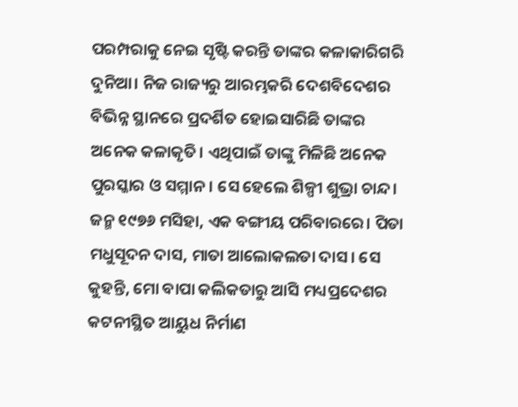ପରମ୍ପରାକୁ ନେଇ ସୃଷ୍ଟି କରନ୍ତି ତାଙ୍କର କଳାକାରିଗରି ଦୁନିଆ। ନିଜ ରାଜ୍ୟରୁ ଆରମ୍ଭକରି ଦେଶବିଦେଶର ବିଭିନ୍ନ ସ୍ଥାନରେ ପ୍ରଦର୍ଶିତ ହୋଇସାରିଛି ତାଙ୍କର ଅନେକ କଳାକୃତି। ଏଥିପାଇଁ ତାଙ୍କୁ ମିଳିଛି ଅନେକ ପୁରସ୍କାର ଓ ସମ୍ମାନ। ସେ ହେଲେ ଶିଳ୍ପୀ ଶୁଭ୍ରା ଚାନ୍ଦ। ଜନ୍ମ ୧୯୭୬ ମସିହା, ଏକ ବଙ୍ଗୀୟ ପରିବାରରେ। ପିତା ମଧୁସୂଦନ ଦାସ, ମାତା ଆଲୋକଲତା ଦାସ। ସେ କୁହନ୍ତି, ମୋ ବାପା କଲିକତାରୁ ଆସି ମଧ୍ୟପ୍ରଦେଶର କଟନୀସ୍ଥିତ ଆୟୁଧ ନିର୍ମାଣ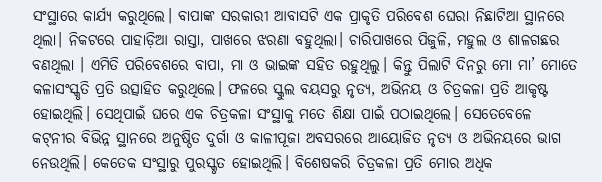ସଂସ୍ଥାରେ କାର୍ଯ୍ୟ କରୁଥିଲେ। ବାପାଙ୍କ ସରକାରୀ ଆବାସଟି ଏକ ପ୍ରାକୃତି ପରିବେଶ ଘେରା ନିଛାଟିଆ ସ୍ଥାନରେ ଥିଲା। ନିକଟରେ ପାହାଡ଼ିଆ ରାସ୍ତା, ପାଖରେ ଝରଣା ବହୁଥିଲା। ଚାରିପାଖରେ ପିଜୁଳି, ମହୁଲ ଓ ଶାଳଗଛର ବଣଥିଲା । ଏମିତି ପରିବେଶରେ ବାପା, ମା ଓ ଭାଇଙ୍କ ସହିତ ରହୁଥିଲୁ। କିନ୍ତୁ ପିଲାଟି ଦିନରୁ ମୋ ମା’ ମୋତେ କଳାସଂସ୍କୃତି ପ୍ରତି ଉତ୍ସାହିତ କରୁଥିଲେ। ଫଳରେ ସ୍କୁଲ ବୟସରୁ ନୃତ୍ୟ, ଅଭିନୟ ଓ ଚିତ୍ରକଳା ପ୍ରତି ଆକୃଷ୍ଟ ହୋଇଥିଲି। ସେଥିପାଇଁ ଘରେ ଏକ ଚିତ୍ରକଳା ସଂସ୍ଥାକୁ ମତେ ଶିକ୍ଷା ପାଇଁ ପଠାଇଥିଲେ। ସେତେବେଳେ କଟ୍‌ନୀର ବିଭିନ୍ନ ସ୍ଥାନରେ ଅନୁଷ୍ଠିତ ଦୁର୍ଗା ଓ କାଳୀପୂଜା ଅବସରରେ ଆୟୋଜିତ ନୃତ୍ୟ ଓ ଅଭିନୟରେ ଭାଗ ନେଉଥିଲି। କେତେକ ସଂସ୍ଥାରୁ ପୁରସ୍କୃତ ହୋଇଥିଲି। ବିଶେଷକରି ଚିତ୍ରକଳା ପ୍ରତି ମୋର ଅଧିକ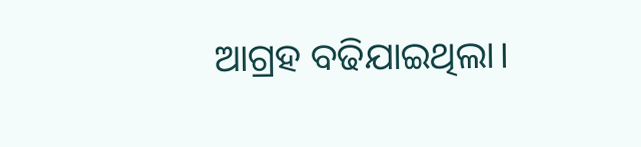ଆଗ୍ରହ ବଢିଯାଇଥିଲା।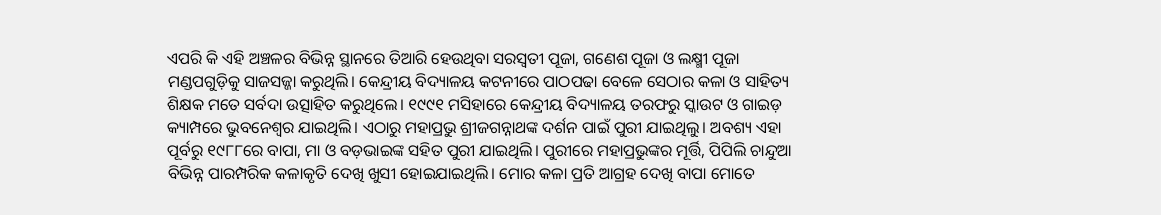ଏପରି କି ଏହି ଅଞ୍ଚଳର ବିଭିନ୍ନ ସ୍ଥାନରେ ତିଆରି ହେଉଥିବା ସରସ୍ବତୀ ପୂଜା, ଗଣେଶ ପୂଜା ଓ ଲକ୍ଷ୍ମୀ ପୂଜା ମଣ୍ଡପଗୁଡ଼ିକୁ ସାଜସଜ୍ଜା କରୁଥିଲି। କେନ୍ଦ୍ରୀୟ ବିଦ୍ୟାଳୟ କଟନୀରେ ପାଠପଢା ବେଳେ ସେଠାର କଳା ଓ ସାହିତ୍ୟ ଶିକ୍ଷକ ମତେ ସର୍ବଦା ଉତ୍ସାହିତ କରୁଥିଲେ। ୧୯୯୧ ମସିହାରେ କେନ୍ଦ୍ରୀୟ ବିଦ୍ୟାଳୟ ତରଫରୁ ସ୍କାଉଟ ଓ ଗାଇଡ଼ କ୍ୟାମ୍ପରେ ଭୁବନେଶ୍ୱର ଯାଇଥିଲି। ଏଠାରୁ ମହାପ୍ରଭୁ ଶ୍ରୀଜଗନ୍ନାଥଙ୍କ ଦର୍ଶନ ପାଇଁ ପୁରୀ ଯାଇଥିଲୁ। ଅବଶ୍ୟ ଏହା ପୂର୍ବରୁ ୧୯୮୮ରେ ବାପା, ମା ଓ ବଡ଼ଭାଇଙ୍କ ସହିତ ପୁରୀ ଯାଇଥିଲି। ପୁରୀରେ ମହାପ୍ରଭୁଙ୍କର ମୂର୍ତ୍ତି, ପିପିଲି ଚାନ୍ଦୁଆ ବିଭିନ୍ନ ପାରମ୍ପରିକ କଳାକୃତି ଦେଖି ଖୁସୀ ହୋଇଯାଇଥିଲି। ମୋର କଳା ପ୍ରତି ଆଗ୍ରହ ଦେଖି ବାପା ମୋତେ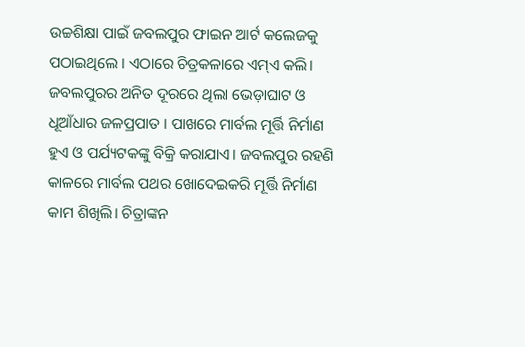ଉଚ୍ଚଶିକ୍ଷା ପାଇଁ ଜବଲପୁର ଫାଇନ ଆର୍ଟ କଲେଜକୁ ପଠାଇଥିଲେ । ଏଠାରେ ଚିତ୍ରକଳାରେ ଏମ୍‌ଏ କଲି। ଜବଲପୁରର ଅନିତ ଦୂରରେ ଥିଲା ଭେଡ଼ାଘାଟ ଓ ଧୂଆଁଧାର ଜଳପ୍ରପାତ । ପାଖରେ ମାର୍ବଲ ମୂର୍ତ୍ତି ନିର୍ମାଣ ହୁଏ ଓ ପର୍ଯ୍ୟଟକଙ୍କୁ ବିକ୍ରି କରାଯାଏ। ଜବଲପୁର ରହଣି କାଳରେ ମାର୍ବଲ ପଥର ଖୋଦେଇକରି ମୂର୍ତ୍ତି ନିର୍ମାଣ କାମ ଶିଖିଲି। ଚିତ୍ରାଙ୍କନ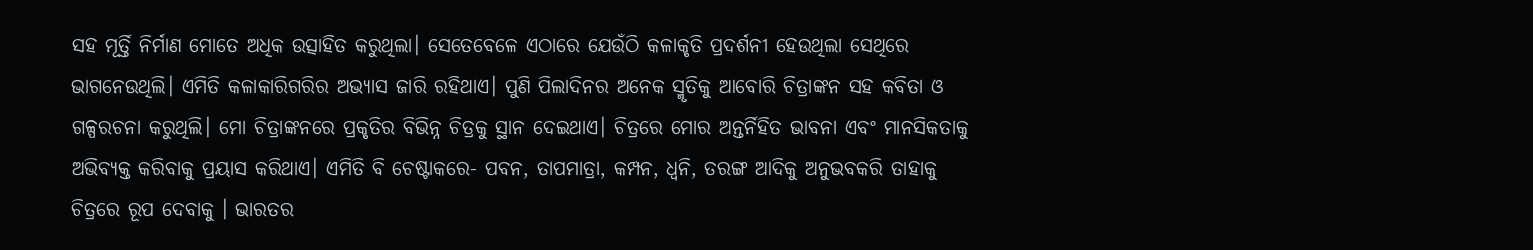ସହ ମୂର୍ତ୍ତି ନିର୍ମାଣ ମୋତେ ଅଧିକ ଉତ୍ସାହିତ କରୁଥିଲା। ସେତେବେଳେ ଏଠାରେ ଯେଉଁଠି କଳାକୃତି ପ୍ରଦର୍ଶନୀ ହେଉଥିଲା ସେଥିରେ ଭାଗନେଉଥିଲି। ଏମିତି କଳାକାରିଗରିର ଅଭ୍ୟାସ ଜାରି ରହିଥାଏ। ପୁଣି ପିଲାଦିନର ଅନେକ ସ୍ମୃତିକୁ ଆବୋରି ଚିତ୍ରାଙ୍କନ ସହ କବିତା ଓ ଗଳ୍ପରଚନା କରୁଥିଲି। ମୋ ଚିତ୍ରାଙ୍କନରେ ପ୍ରକୃତିର ବିଭିନ୍ନ ଚିତ୍ରକୁ ସ୍ଥାନ ଦେଇଥାଏ। ଚିତ୍ରରେ ମୋର ଅନ୍ତର୍ନିହିତ ଭାବନା ଏବଂ ମାନସିକତାକୁ ଅଭିବ୍ୟକ୍ତ କରିବାକୁ ପ୍ରୟାସ କରିଥାଏ। ଏମିତି ବି ଚେଷ୍ଟାକରେ- ପବନ, ତାପମାତ୍ରା, କମ୍ପନ, ଧ୍ୱନି, ତରଙ୍ଗ ଆଦିକୁ ଅନୁଭବକରି ତାହାକୁ ଚିତ୍ରରେ ରୂପ ଦେବାକୁ । ଭାରତର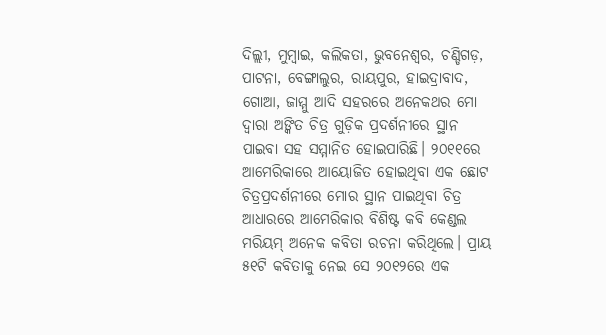ଦିଲ୍ଲୀ, ମୁମ୍ବାଇ, କଲିକତା, ଭୁବନେଶ୍ୱର, ଚଣ୍ଡିଗଡ଼, ପାଟନା, ବେଙ୍ଗାଲୁର, ରାୟପୁର, ହାଇଦ୍ରାବାଦ, ଗୋଆ, ଜାମ୍ମୁ ଆଦି ସହରରେ ଅନେକଥର ମୋ ଦ୍ୱାରା ଅଙ୍କିତ ଚିତ୍ର ଗୁଡ଼ିକ ପ୍ରଦର୍ଶନୀରେ ସ୍ଥାନ ପାଇବା ସହ ସମ୍ମାନିତ ହୋଇପାରିଛି। ୨୦୧୧ରେ ଆମେରିକାରେ ଆୟୋଜିତ ହୋଇଥିବା ଏକ ଛୋଟ ଚିତ୍ରପ୍ରଦର୍ଶନୀରେ ମୋର ସ୍ଥାନ ପାଇଥିବା ଚିତ୍ର ଆଧାରରେ ଆମେରିକାର ବିଶିଷ୍ଟ କବି କେଣ୍ଡଲ ମରିୟମ୍‌ ଅନେକ କବିତା ରଚନା କରିଥିଲେ। ପ୍ରାୟ ୫୧ଟି କବିତାକୁ ନେଇ ସେ ୨୦୧୨ରେ ଏକ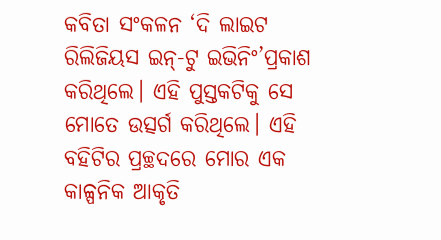କବିତା ସଂକଳନ ‘ଦି ଲାଇଟ ରିଲିଜିୟସ ଇନ୍‌-ଟୁ ଇଭିନିଂ’ପ୍ରକାଶ କରିଥିଲେ। ଏହି ପୁସ୍ତକଟିକୁ ସେ ମୋତେ ଉତ୍ସର୍ଗ କରିଥିଲେ। ଏହି ବହିଟିର ପ୍ରଚ୍ଛଦରେ ମୋର ଏକ କାଳ୍ପନିକ ଆକୃତି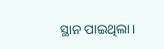ସ୍ଥାନ ପାଇଥିଲା।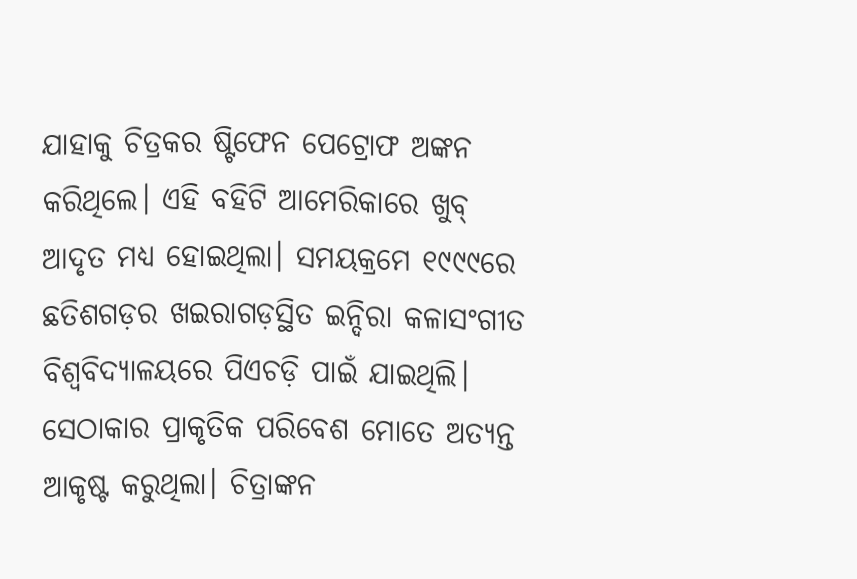ଯାହାକୁ ଚିତ୍ରକର ଷ୍ଟିଫେନ ପେଟ୍ରୋଫ ଅଙ୍କନ କରିଥିଲେ। ଏହି ବହିଟି ଆମେରିକାରେ ଖୁବ୍‌ ଆଦୃତ ମଧ୍ୟ ହୋଇଥିଲା। ସମୟକ୍ରମେ ୧୯୯୯ରେ ଛତିଶଗଡ଼ର ଖଇରାଗଡ଼ସ୍ଥିତ ଇନ୍ଦିରା କଳାସଂଗୀତ ବିଶ୍ୱବିଦ୍ୟାଳୟରେ ପିଏଚଡ଼ି ପାଇଁ ଯାଇଥିଲି। ସେଠାକାର ପ୍ରାକୃତିକ ପରିବେଶ ମୋତେ ଅତ୍ୟନ୍ତ ଆକୃଷ୍ଟ କରୁଥିଲା। ଚିତ୍ରାଙ୍କନ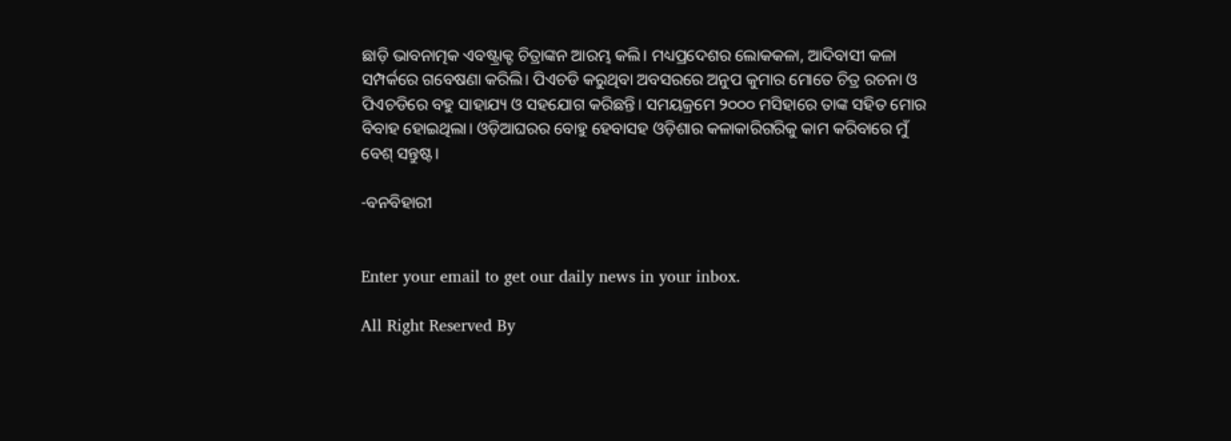ଛାଡ଼ି ଭାବନାତ୍ମକ ଏବଷ୍ଟ୍ରାକ୍ଟ ଚିତ୍ରାଙ୍କନ ଆରମ୍ଭ କଲି। ମଧ୍ୟପ୍ରଦେଶର ଲୋକକଳା, ଆଦିବାସୀ କଳା ସମ୍ପର୍କରେ ଗବେଷଣା କରିଲି। ପିଏଚଡି କରୁଥିବା ଅବସରରେ ଅନୁପ କୁମାର ମୋତେ ଚିତ୍ର ରଚନା ଓ ପିଏଚଡିରେ ବହୁ ସାହାଯ୍ୟ ଓ ସହଯୋଗ କରିଛନ୍ତି। ସମୟକ୍ରମେ ୨୦୦୦ ମସିହାରେ ତାଙ୍କ ସହିତ ମୋର ବିବାହ ହୋଇଥିଲା। ଓଡ଼ିଆଘରର ବୋହୁ ହେବାସହ ଓଡ଼ିଶାର କଳାକାରିଗରିକୁ କାମ କରିବାରେ ମୁଁ ବେଶ୍‌ ସନ୍ତୁଷ୍ଟ।

-ବନବିହାରୀ


Enter your email to get our daily news in your inbox.

All Right Reserved By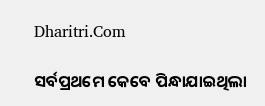Dharitri.Com

ସର୍ବପ୍ରଥମେ କେବେ ପିନ୍ଧାଯାଇଥିଲା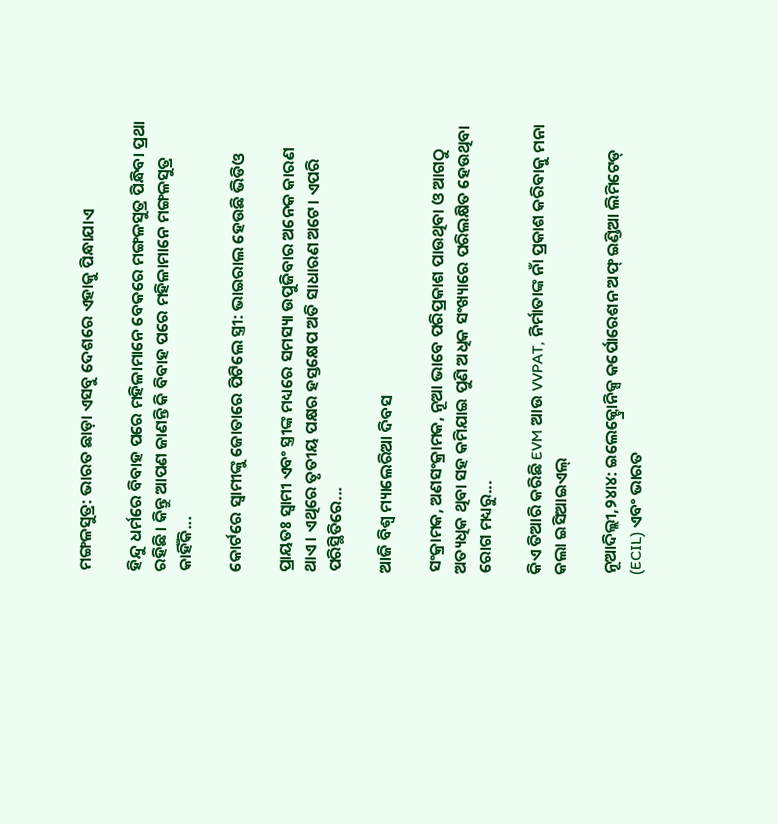ମଙ୍ଗଳସୁତ୍ର: ଭାରତ ଛାଡ଼ା ଏସବୁ ଦେଶରେ ଏହାକୁ ପିନ୍ଧାଯାଏ

ହିନ୍ଦୁ ଧର୍ମରେ ବିବାହ ପରେ ମହିଳାମାନେ ବେକରେ ମଙ୍ଗଳସୁତ୍ର ପିନ୍ଧିବା ପ୍ରଥା ରହିଛି। କିନ୍ତୁ ଆପଣ ଜାଣନ୍ତି କି ବିବାହ ପରେ ମହିଳାମାନେ ମଙ୍ଗଳସୁତ୍ର କାହିଁକି...

କୋର୍ଟରେ ସ୍ବାମୀଙ୍କୁ ଜୋତାରେ ପିଟିଲେ ସ୍ତ୍ରୀ: ଭାଇରାଲ ହେଉଛି ଭିଡିଓ

ପ୍ରାୟତଃ ସ୍ବାମୀ ଏବଂ ସ୍ତ୍ରୀଙ୍କ ମଧ୍ୟରେ ସମସ୍ୟା ଉପୁଜିବାର ଅନେକ କାରଣ ଥାଏ। ଏଥିରେ ତୃତୀୟ ପକ୍ଷର ହସ୍ତକ୍ଷେପ ଅତି ସାଧାରଣ ଅଟେ। ଏପରି ପରିସ୍ଥିତିରେ...

ଆଜି ବିଶ୍ୱ ମ୍ୟାଲେରିଆ ଦିବସ

ସଂକ୍ରାମକ, ଅଣସଂକ୍ରାମକ, ନୂଆ ଭାବେ ପରିପ୍ରକାଶ ପାଉଥିବା ଓ ଆଗଠୁ ଅତ୍ୟଧିକ ଥିବା ସହ କମିଯାଇ ପୁଣି ଅଧିକ ସଂଖ୍ୟାରେ ପରିଲକ୍ଷିତ ହେଉଥିବା ରୋଗ ମଧ୍ୟରୁ...

କିଏ ତିଆରି କରିଛି EVM ଆଉ VVPAT, ନିର୍ମାତାଙ୍କ ନାଁ ପ୍ରକାଶ କରିବାକୁ ମନା କଲା ଇସିଆଇଏଲ୍‌

ନୂଆଦିଲ୍ଲୀ,୨୪ା୪: ଇଲେକ୍ଟ୍ରୋନିକ୍ସ କର୍ପୋରେଶନ ଅଫ୍‌ ଇଣ୍ଡିଆ ଲିମିଟେଡ୍‌ (ECIL) ଏବଂ ଭାରତ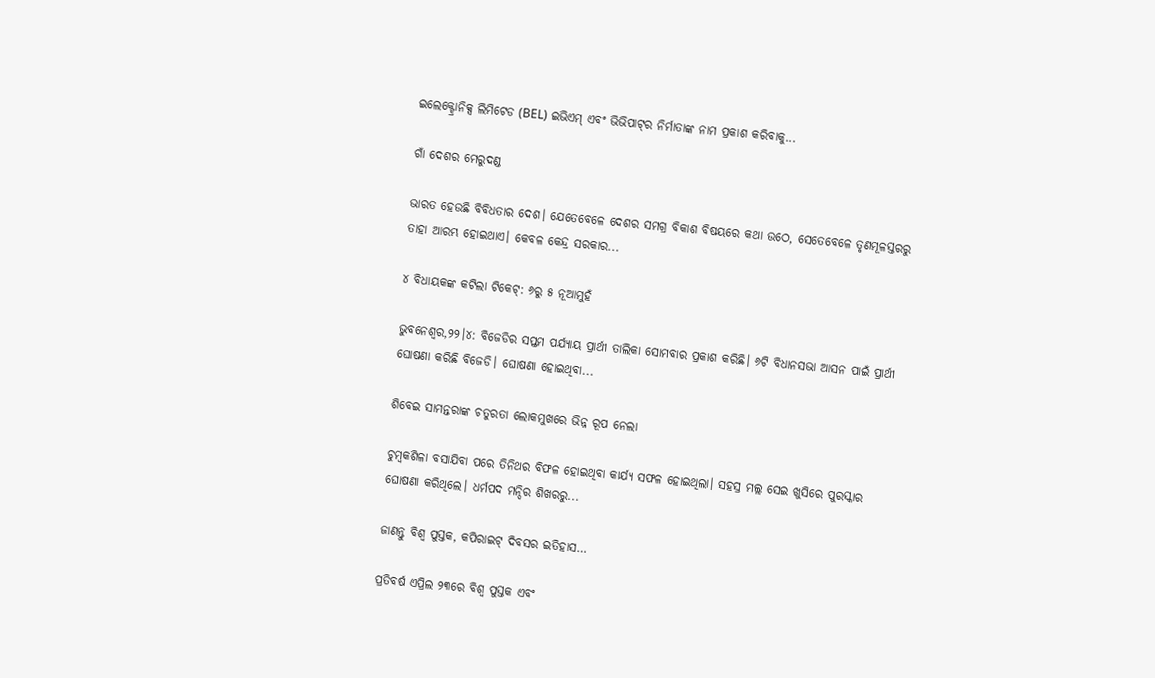ଇଲେକ୍ଟ୍ରୋନିକ୍ସ ଲିମିଟେଡ (BEL) ଇଭିଏମ୍‌ ଏବଂ ଭିଭିପାଟ୍‌ର ନିର୍ମାତାଙ୍କ ନାମ ପ୍ରକାଶ କରିବାକୁ...

ଗାଁ ଦେଶର ମେରୁଦଣ୍ଡ

ଭାରତ ହେଉଛି ବିବିଧତାର ଦେଶ। ଯେତେବେଳେ ଦେଶର ସମଗ୍ର ବିକାଶ ବିଷୟରେ କଥା ଉଠେ, ସେତେବେଳେ ତୃଣମୂଳସ୍ତରରୁ ତାହା ଆରମ୍ଭ ହୋଇଥାଏ। କେବଳ କେନ୍ଦ୍ର ସରକାର...

୪ ବିଧାୟକଙ୍କ କଟିଲା ଟିକେଟ୍‌: ୬ରୁ ୫ ନୂଆମୁହଁ

ଭୁବନେଶ୍ୱର,୨୨।୪: ବିଜେଡିର ସପ୍ତମ ପର୍ଯ୍ୟାୟ ପ୍ରାର୍ଥୀ ତାଲିକା ସୋମବାର ପ୍ରକାଶ କରିଛି। ୬ଟି ବିଧାନସଭା ଆସନ ପାଇଁ ପ୍ରାର୍ଥୀ ଘୋଷଣା କରିଛି ବିଜେଡି। ଘୋଷଣା ହୋଇଥିବା...

ଶିବେଇ ସାମନ୍ତରାଙ୍କ ଚତୁରତା ଲୋକମୁଖରେ ଭିନ୍ନ ରୂପ ନେଲା

ଚୁମ୍ବକଶିଳା ବସାଯିବା ପରେ ତିନିଥର ବିଫଳ ହୋଇଥିବା କାର୍ଯ୍ୟ ସଫଳ ହୋଇଥିଲା। ସହସ୍ର ମଲ୍ଲ ସେଇ ଖୁସିରେ ପୁରସ୍କାର ଘୋଷଣା କରିଥିଲେ। ଧର୍ମପଦ ମନ୍ଦିର ଶିଖରରୁ...

ଜାଣନ୍ତୁ ବିଶ୍ୱ ପୁସ୍ତକ, କପିରାଇଟ୍‌ ଦିବସର ଇତିହାସ…

ପ୍ରତିବର୍ଷ ଏପ୍ରିଲ ୨୩ରେ ବିଶ୍ୱ ପୁସ୍ତକ ଏବଂ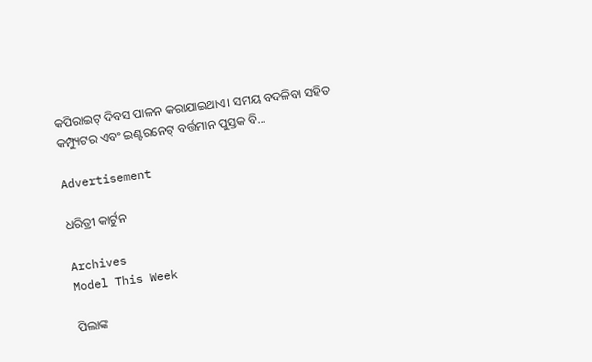କପିରାଇଟ୍‌ ଦିବସ ପାଳନ କରାଯାଇଥାଏ। ସମୟ ବଦଳିବା ସହିତ କମ୍ପ୍ୟୁଟର ଏବଂ ଇଣ୍ଟରନେଟ୍‌ ବର୍ତ୍ତମାନ ପୁସ୍ତକ ବି...

Advertisement

ଧରିତ୍ରୀ କାର୍ଟୁନ

Archives
Model This Week

ପିଲାଙ୍କ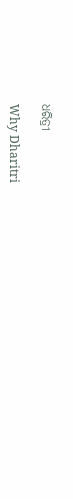ଧରିତ୍ରୀ

Why Dharitri